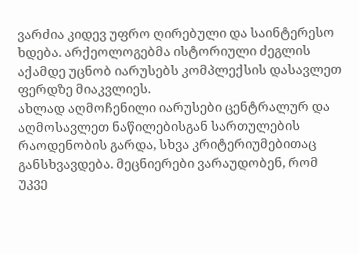ვარძია კიდევ უფრო ღირებული და საინტერესო ხდება. არქეოლოგებმა ისტორიული ძეგლის აქამდე უცნობ იარუსებს კომპლექსის დასავლეთ ფერდზე მიაკვლიეს.
ახლად აღმოჩენილი იარუსები ცენტრალურ და აღმოსავლეთ ნაწილებისგან სართულების რაოდენობის გარდა, სხვა კრიტერიუმებითაც განსხვავდება. მეცნიერები ვარაუდობენ, რომ უკვე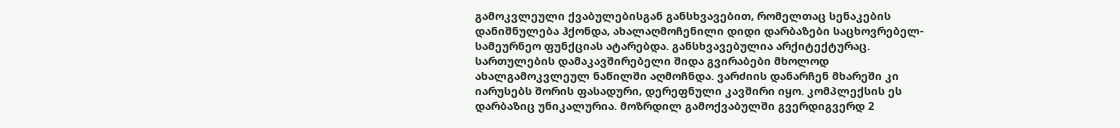გამოკვლეული ქვაბულებისგან განსხვავებით, რომელთაც სენაკების დანიშნულება ჰქონდა, ახალაღმოჩენილი დიდი დარბაზები საცხოვრებელ-სამეურნეო ფუნქციას ატარებდა. განსხვავებულია არქიტექტურაც.
სართულების დამაკავშირებელი შიდა გვირაბები მხოლოდ ახალგამოკვლეულ ნაწილში აღმოჩნდა. ვარძიის დანარჩენ მხარეში კი იარუსებს შორის ფასადური, დერეფნული კავშირი იყო. კომპლექსის ეს დარბაზიც უნიკალურია. მოზრდილ გამოქვაბულში გვერდიგვერდ 2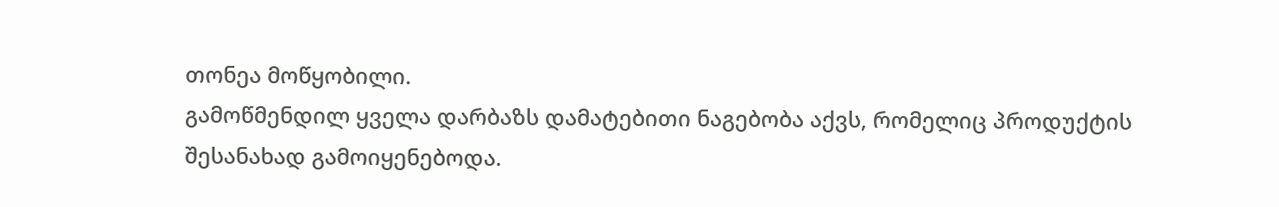თონეა მოწყობილი.
გამოწმენდილ ყველა დარბაზს დამატებითი ნაგებობა აქვს, რომელიც პროდუქტის შესანახად გამოიყენებოდა.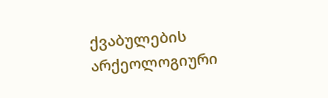ქვაბულების არქეოლოგიური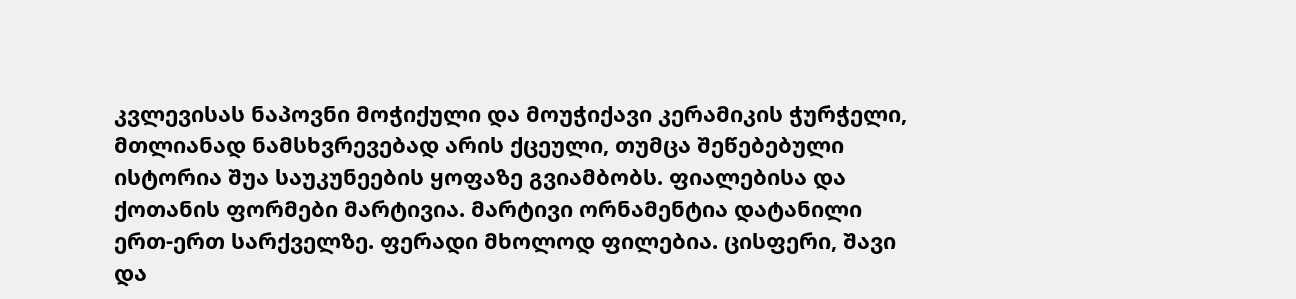კვლევისას ნაპოვნი მოჭიქული და მოუჭიქავი კერამიკის ჭურჭელი, მთლიანად ნამსხვრევებად არის ქცეული, თუმცა შეწებებული ისტორია შუა საუკუნეების ყოფაზე გვიამბობს. ფიალებისა და ქოთანის ფორმები მარტივია. მარტივი ორნამენტია დატანილი ერთ-ერთ სარქველზე. ფერადი მხოლოდ ფილებია. ცისფერი, შავი და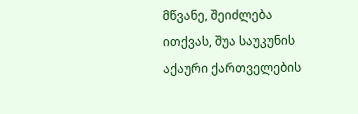მწვანე, შეიძლება ითქვას, შუა საუკუნის აქაური ქართველების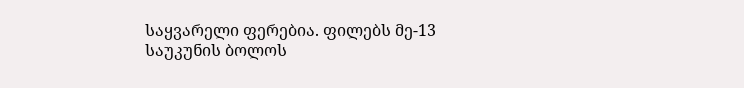საყვარელი ფერებია. ფილებს მე-13 საუკუნის ბოლოს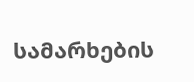სამარხების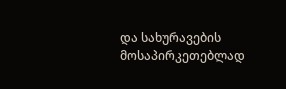და სახურავების მოსაპირკეთებლად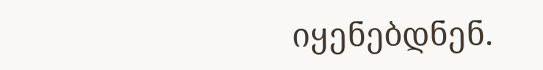იყენებდნენ.